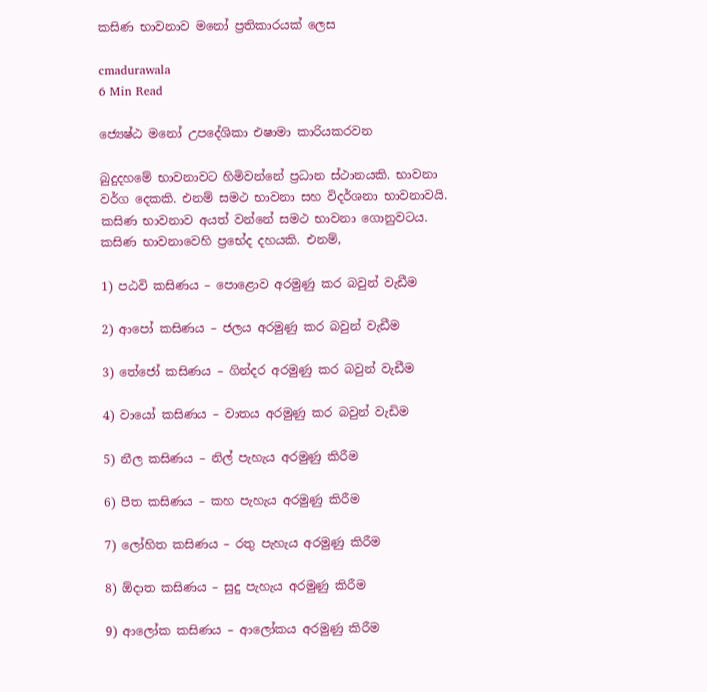කසිණ භාවනාව මනෝ ප්‍රතිකාරයක් ලෙස

cmadurawala
6 Min Read

ජ්‍යෙෂ්ඨ මනෝ උපදේශිකා එෂාමා කාරියකරවන

බුදුදහමේ භාවනාවට හිමිවන්නේ ප්‍රධාන ස්ථානයකි. භාවනා වර්ග දෙකකි. එනම් සමථ භාවනා සහ විදර්ශනා භාවනාවයි. කසිණ භාවනාව අයත් වන්නේ සමථ භාවනා ගොනුවටය. කසිණ භාවනාවෙහි ප්‍රභේද දහයකි. එනම්,

1) පඨවි කසිණය – පොළොව අරමුණු කර බවුන් වැඩීම

2) ආපෝ කසිණය – ජලය අරමුණු කර බවුන් වැඩීම

3) තේජෝ කසිණය – ගින්දර අරමුණු කර බවුන් වැඩීම

4) වායෝ කසිණය – වාතය අරමුණු කර බවුන් වැඩිම

5) නීල කසිණය – නිල් පැහැය අරමුණු කිරීම

6) පීත කසිණය – කහ පැහැය අරමුණු කිරීම

7) ලෝහිත කසිණය – රතු පැහැය අරමුණු කිරීම

8) ඕදාත කසිණය – සුදු පැහැය අරමුණු කිරීම

9) ආලෝක කසිණය – ආලෝකය අරමුණු කිරීම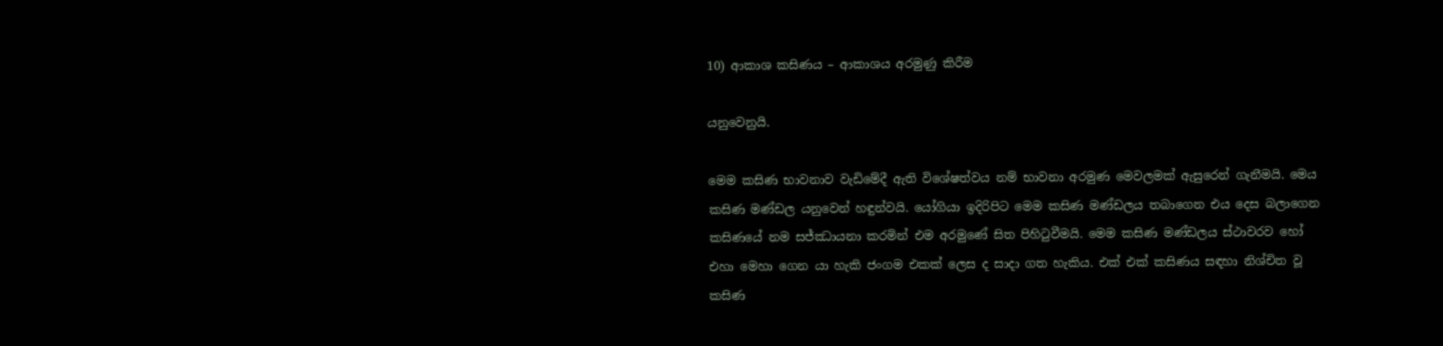10) ආකාශ කසිණය – ආකාශය අරමුණු කිරීම

යනුවෙනුයි.

මෙම කසිණ භාවනාව වැඩිමේදී ඇති විශේෂත්වය නම් භාවනා අරමුණ මෙවලමක් ඇසුරෙන් ගැනීමයි. මෙය කසිණ මණ්ඩල යනුවෙන් හඳුන්වයි. යෝගියා ඉදිරිපිට මෙම කසිණ මණ්ඩලය තබාගෙන එය දෙස බලාගෙන කසිණයේ නම සජ්ඣායනා කරමින් එම අරමුණේ සිත පිහිටුවීමයි. මෙම කසිණ මණ්ඩලය ස්ථාවරව හෝ එහා මෙහා ගෙන යා හැකි ජංගම එකක් ලෙස ද සාදා ගත හැකිය. එක් එක් කසිණය සඳහා නිශ්චිත වූ කසිණ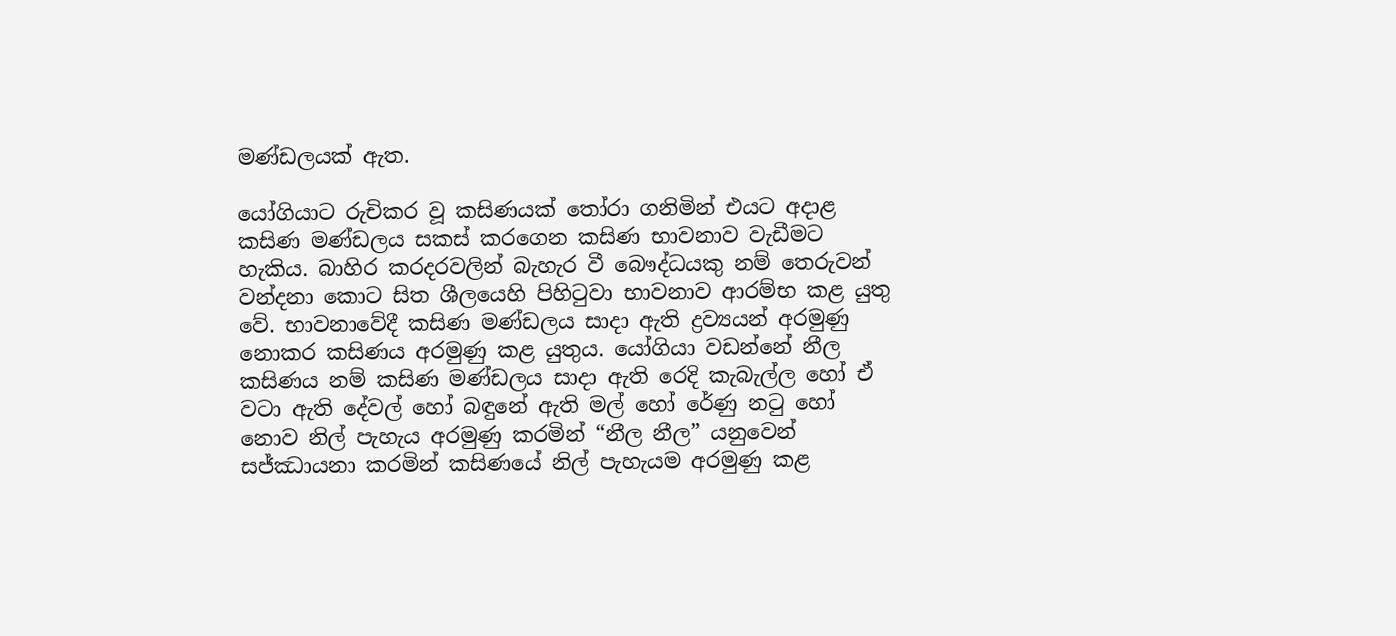මණ්ඩලයක් ඇත.

යෝගියාට රුචිකර වූ කසිණයක් තෝරා ගනිමින් එයට අදාළ කසිණ මණ්ඩලය සකස් කරගෙන කසිණ භාවනාව වැඩීමට හැකිය. බාහිර කරදරවලින් බැහැර වී බෞද්ධයකු නම් තෙරුවන් වන්දනා කොට සිත ශීලයෙහි පිහිටුවා භාවනාව ආරම්භ කළ යුතු වේ. භාවනාවේදී කසිණ මණ්ඩලය සාදා ඇති ද්‍රව්‍යයන් අරමුණු නොකර කසිණය අරමුණු කළ යුතුය. යෝගියා වඩන්නේ නීල කසිණය නම් කසිණ මණ්ඩලය සාදා ඇති රෙදි කැබැල්ල හෝ ඒ වටා ඇති දේවල් හෝ බඳුනේ ඇති මල් හෝ රේණු නටු හෝ නොව නිල් පැහැය අරමුණු කරමින් “නීල නීල” යනුවෙන් සජ්ඣායනා කරමින් කසිණයේ නිල් පැහැයම අරමුණු කළ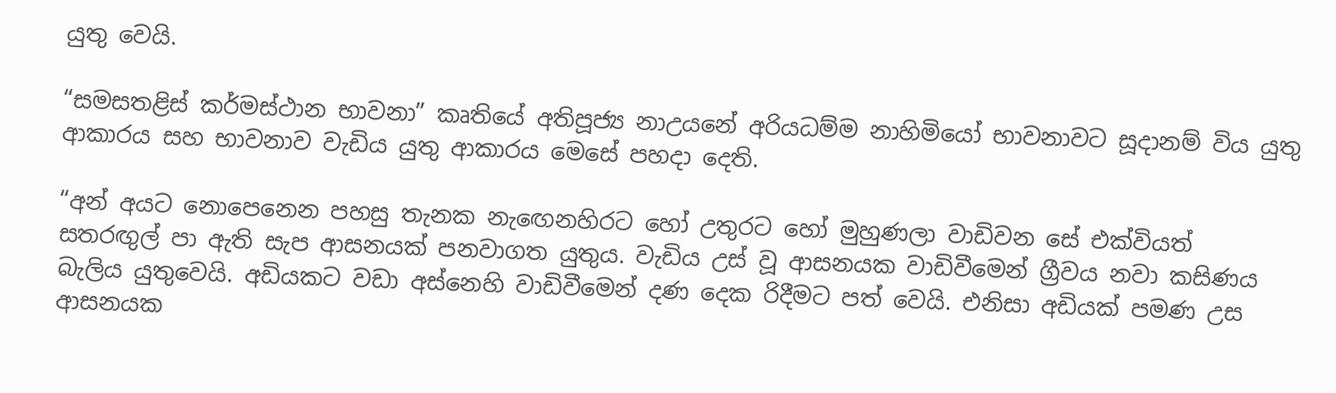යුතු වෙයි.

“සමසතළිස් කර්මස්ථාන භාවනා” කෘතියේ අතිපූජ්‍ය නාඋයනේ අරියධම්ම නාහිමියෝ භාවනාවට සූදානම් විය යුතු ආකාරය සහ භාවනාව වැඩිය යුතු ආකාරය මෙසේ පහදා දෙති.

“අන් අයට නොපෙනෙන පහසු තැනක නැඟෙනහිරට හෝ උතුරට හෝ මුහුණලා වාඩිවන සේ එක්වියත් සතරඟුල් පා ඇති සැප ආසනයක් පනවාගත යුතුය. වැඩිය උස් වූ ආසනයක වාඩිවීමෙන් ග්‍රීවය නවා කසිණය බැලිය යුතුවෙයි. අඩියකට වඩා අස්නෙහි වාඩිවීමෙන් දණ දෙක රිදීමට පත් වෙයි. එනිසා අඩියක් පමණ උස ආසනයක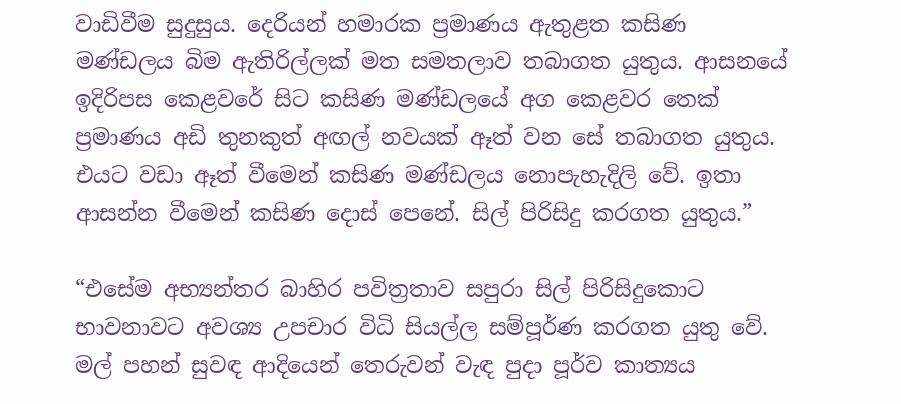වාඩිවීම සුදුසුය. දෙරියන් හමාරක ප්‍රමාණය ඇතුළත කසිණ මණ්ඩලය බිම ඇතිරිල්ලක් මත සමතලාව තබාගත යුතුය. ආසනයේ ඉදිරිපස කෙළවරේ සිට කසිණ මණ්ඩලයේ අග කෙළවර තෙක් ප්‍රමාණය අඩි තුනකුත් අඟල් නවයක් ඈත් වන සේ තබාගත යුතුය. එයට වඩා ඈත් වීමෙන් කසිණ මණ්ඩලය නොපැහැදිලි වේ. ඉතා ආසන්න වීමෙන් කසිණ දොස් පෙනේ. සිල් පිරිසිදු කරගත යුතුය.”

“එසේම අභ්‍යන්තර බාහිර පවිත්‍රතාව සපුරා සිල් පිරිසිදුකොට භාවනාවට අවශ්‍ය උපචාර විධි සියල්ල සම්පූර්ණ කරගත යුතු වේ. මල් පහන් සුවඳ ආදියෙන් තෙරුවන් වැඳ පුදා පූර්ව කාත්‍යය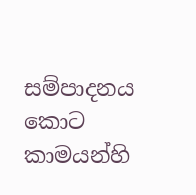සම්පාදනය කොට කාමයන්හි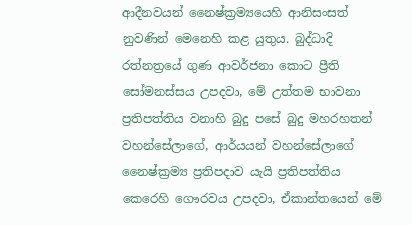ආදීනවයන් නෛෂ්ක්‍රම්‍යයෙහි ආනිසංසත් නුවණින් මෙනෙහි කළ යුතුය. බුද්ධාදි රත්නත්‍රයේ ගුණ ආවර්ජනා කොට ප්‍රීති සෝමනස්සය උපදවා, මේ උත්තම භාවනා ප්‍රතිපත්තිය වනාහි බුදු පසේ බුදු මහරහතන් වහන්සේලාගේ, ආර්යයන් වහන්සේලාගේ නෛෂ්ක්‍රම්‍ය ප්‍රතිපදාව යැයි ප්‍රතිපත්තිය කෙරෙහි ගෞරවය උපදවා, ඒකාන්තයෙන් මේ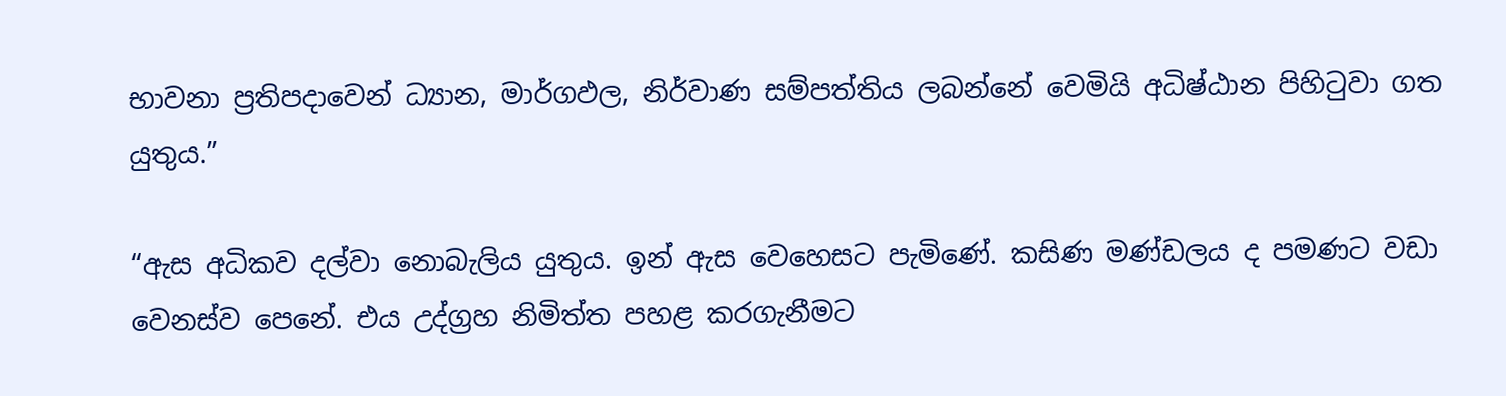භාවනා ප්‍රතිපදාවෙන් ධ්‍යාන, මාර්ගඵල, නිර්වාණ සම්පත්තිය ලබන්නේ වෙමියි අධිෂ්ඨාන පිහිටුවා ගත යුතුය.”

“ඇස අධිකව දල්වා නොබැලිය යුතුය. ඉන් ඇස වෙහෙසට පැමිණේ. කසිණ මණ්ඩලය ද පමණට වඩා වෙනස්ව පෙනේ. එය උද්ග්‍රහ නිමිත්ත පහළ කරගැනීමට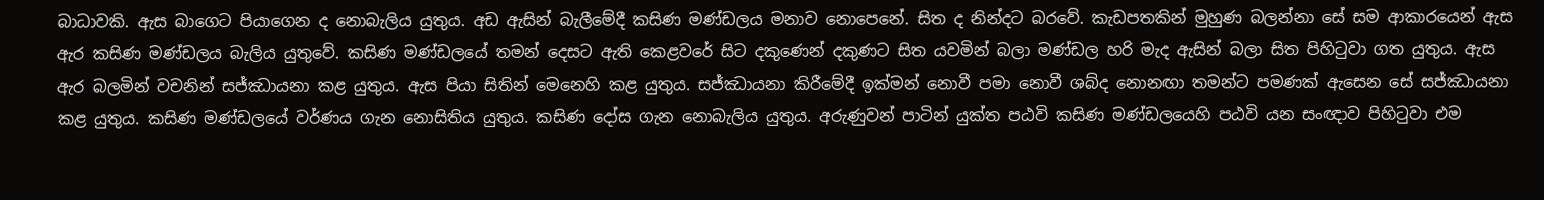බාධාවකි. ඇස බාගෙට පියාගෙන ද නොබැලිය යුතුය. අඩ ඇසින් බැලීමේදී කසිණ මණ්ඩලය මනාව නොපෙනේ. සිත ද නින්දට බරවේ. කැඩපතකින් මුහුණ බලන්නා සේ සම ආකාරයෙන් ඇස ඇර කසිණ මණ්ඩලය බැලිය යුතුවේ. කසිණ මණ්ඩලයේ තමන් දෙසට ඇති කෙළවරේ සිට දකුණෙන් දකුණට සිත යවමින් බලා මණ්ඩල හරි මැද ඇසින් බලා සිත පිහිටුවා ගත යුතුය. ඇස ඇර බලමින් වචනින් සජ්ඣායනා කළ යුතුය. ඇස පියා සිතින් මෙනෙහි කළ යුතුය. සජ්ඣායනා කිරීමේදී ඉක්මන් නොවී පමා නොවී ශබ්ද නොනඟා තමන්ට පමණක් ඇසෙන සේ සජ්ඣායනා කළ යුතුය. කසිණ මණ්ඩලයේ වර්ණය ගැන නොසිතිය යුතුය. කසිණ දෝස ගැන නොබැලිය යුතුය. අරුණුවන් පාටින් යුක්ත පඨවි කසිණ මණ්ඩලයෙහි පඨවි යන සංඥාව පිහිටුවා එම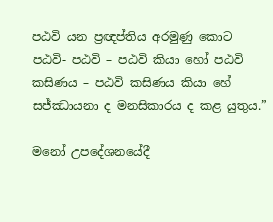පඨවි යන ප්‍රඥප්තිය අරමුණු කොට පඨවි- පඨවි – පඨවි කියා හෝ පඨවි කසිණය – පඨවි කසිණය කියා හේ සජ්ඣායනා ද මනසිකාරය ද කළ යුතුය.”

මනෝ උපදේශනයේදී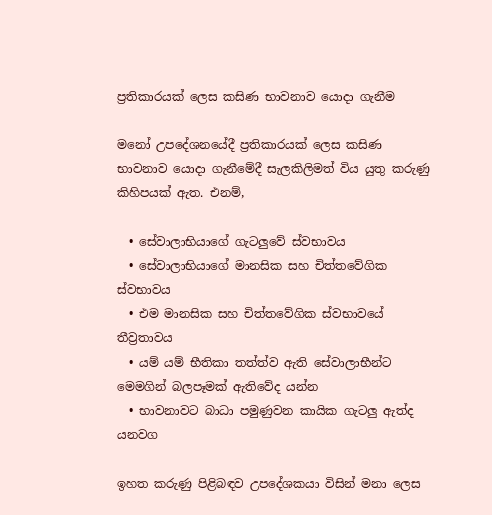ප්‍රතිකාරයක් ලෙස කසිණ භාවනාව යොදා ගැනීම

මනෝ උපදේශනයේදී ප්‍රතිකාරයක් ලෙස කසිණ භාවනාව යොදා ගැනීමේදී සැලකිලිමත් විය යුතු කරුණු කිහිපයක් ඇත. එනම්,

  • සේවාලාභියාගේ ගැටලුවේ ස්වභාවය
  • සේවාලාභියාගේ මානසික සහ චිත්තවේගික ස්වභාවය
  • එම මානසික සහ චිත්තවේගික ස්වභාවයේ තීව්‍රතාවය
  • යම් යම් භීතිකා තත්ත්ව ඇති සේවාලාභීන්ට මෙමගින් බලපෑමක් ඇතිවේද යන්න
  • භාවනාවට බාධා පමුණුවන කායික ගැටලු ඇත්ද යනවග

ඉහත කරුණු පිළිබඳව උපදේශකයා විසින් මනා ලෙස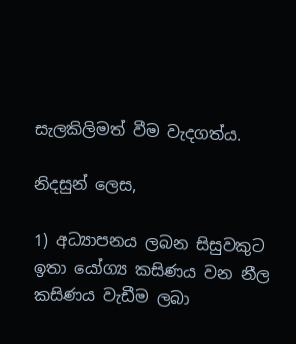සැලකිලිමත් වීම වැදගත්ය.

නිදසුන් ලෙස,

1) අධ්‍යාපනය ලබන සිසුවකුට ඉතා යෝග්‍ය කසිණය වන නීල කසිණය වැඩීම ලබා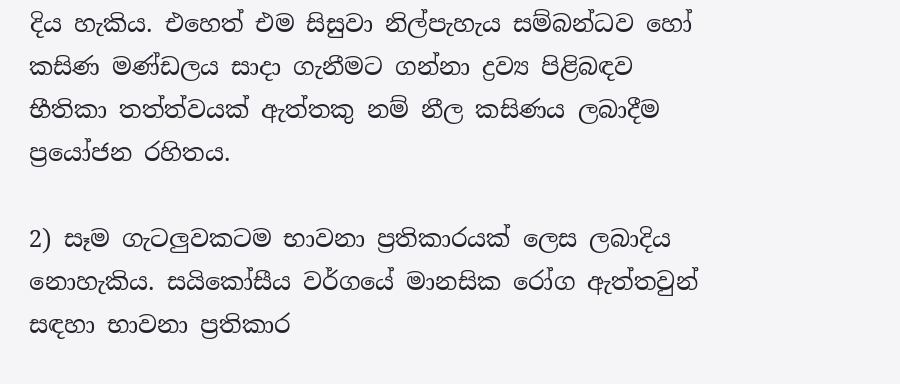දිය හැකිය. එහෙත් එම සිසුවා නිල්පැහැය සම්බන්ධව හෝ කසිණ මණ්ඩලය සාදා ගැනීමට ගන්නා ද්‍රව්‍ය පිළිබඳව භීතිකා තත්ත්වයක් ඇත්තකු නම් නීල කසිණය ලබාදීම ප්‍රයෝජන රහිතය.

2) සෑම ගැටලුවකටම භාවනා ප්‍රතිකාරයක් ලෙස ලබාදිය නොහැකිය. සයිකෝසීය වර්ගයේ මානසික රෝග ඇත්තවුන් සඳහා භාවනා ප්‍රතිකාර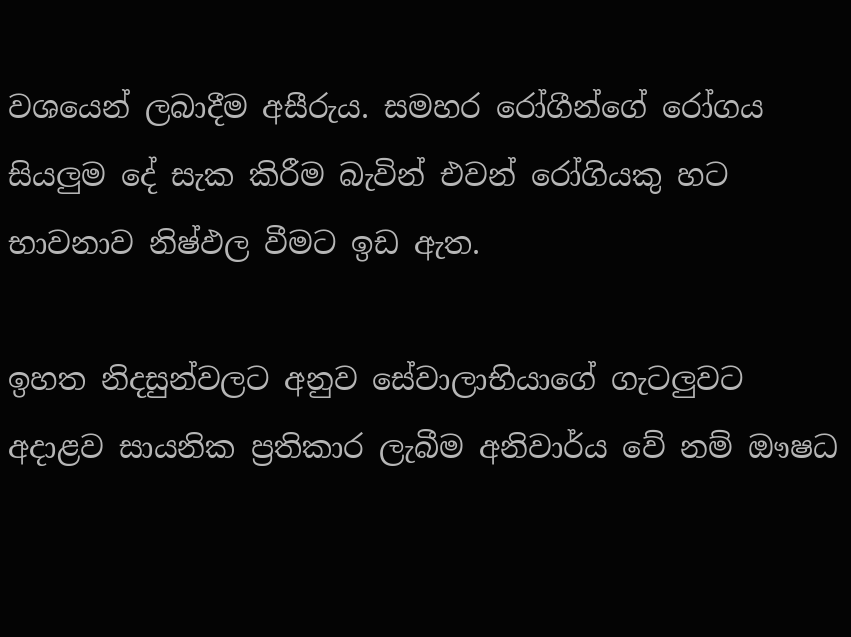වශයෙන් ලබාදීම අසීරුය. සමහර රෝගීන්ගේ රෝගය සියලුම දේ සැක කිරීම බැවින් එවන් රෝගියකු හට භාවනාව නිෂ්ඵල වීමට ඉඩ ඇත.

ඉහත නිදසුන්වලට අනුව සේවාලාභියාගේ ගැටලුවට අදාළව සායනික ප්‍රතිකාර ලැබීම අනිවාර්ය වේ නම් ඖෂධ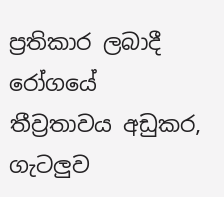ප්‍රතිකාර ලබාදී රෝගයේ තීව්‍රතාවය අඩුකර, ගැටලුව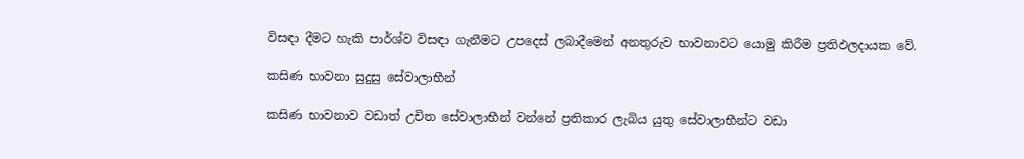විසඳා දීමට හැකි පාර්ශ්ව විසඳා ගැනීමට උපදෙස් ලබාදීමෙන් අනතුරුව භාවනාවට යොමු කිරීම ප්‍රතිඵලදායක වේ.

කසිණ භාවනා සුදුසු සේවාලාභීන්

කසිණ භාවනාව වඩාත් උචිත සේවාලාභීන් වන්නේ ප්‍රතිකාර ලැබිය යුතු සේවාලාභීන්ට වඩා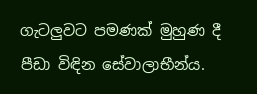ගැටලුවට පමණක් මුහුණ දී පීඩා විඳින සේවාලාභීන්ය.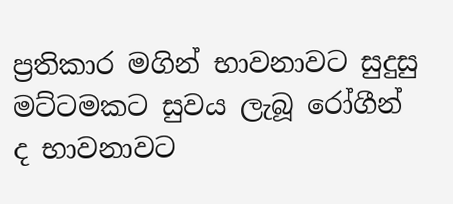ප්‍රතිකාර මගින් භාවනාවට සුදුසු මට්ටමකට සුවය ලැබූ රෝගීන් ද භාවනාවට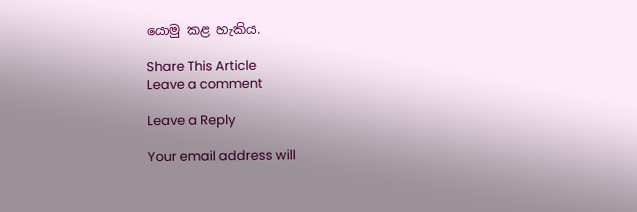යොමු කළ හැකිය.

Share This Article
Leave a comment

Leave a Reply

Your email address will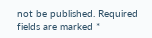not be published. Required fields are marked *